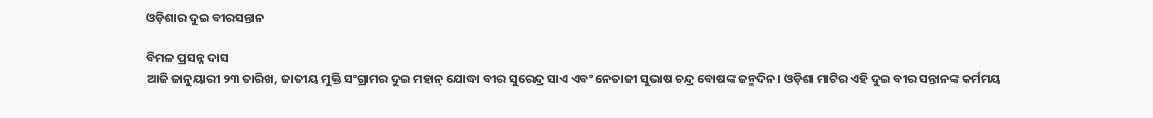ଓଡ଼ିଶାର ଦୁଇ ବୀରସନ୍ତାନ

ବିମଳ ପ୍ରସନ୍ନ ଦାସ
ଆଜି ଜାନୁୟାରୀ ୨୩ ତାରିଖ, ଜାତୀୟ ମୁକ୍ତି ସଂଗ୍ରାମର ଦୁଇ ମହାନ୍‌ ଯୋଦ୍ଧା ବୀର ସୁରେନ୍ଦ୍ର ସାଏ ଏବଂ ନେତାଜୀ ସୁଭାଷ ଚନ୍ଦ୍ର ବୋଷଙ୍କ ଜନ୍ମଦିନ। ଓଡ଼ିଶା ମାଟିର ଏହି ଦୁଇ ବୀର ସନ୍ତାନଙ୍କ କର୍ମମୟ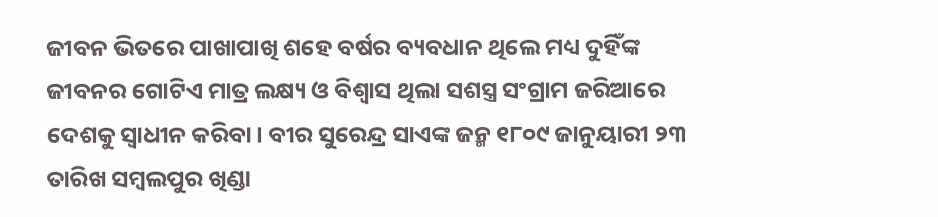ଜୀବନ ଭିତରେ ପାଖାପାଖି ଶହେ ବର୍ଷର ବ୍ୟବଧାନ ଥିଲେ ମଧ୍ୟ ଦୁହିଁଙ୍କ ଜୀବନର ଗୋଟିଏ ମାତ୍ର ଲକ୍ଷ୍ୟ ଓ ବିଶ୍ୱାସ ଥିଲା ସଶସ୍ତ୍ର ସଂଗ୍ରାମ ଜରିଆରେ ଦେଶକୁ ସ୍ବାଧୀନ କରିବା। ବୀର ସୁରେନ୍ଦ୍ର ସାଏଙ୍କ ଜନ୍ମ ୧୮୦୯ ଜାନୁୟାରୀ ୨୩ ତାରିଖ ସମ୍ବଲପୁର ଖିଣ୍ଡା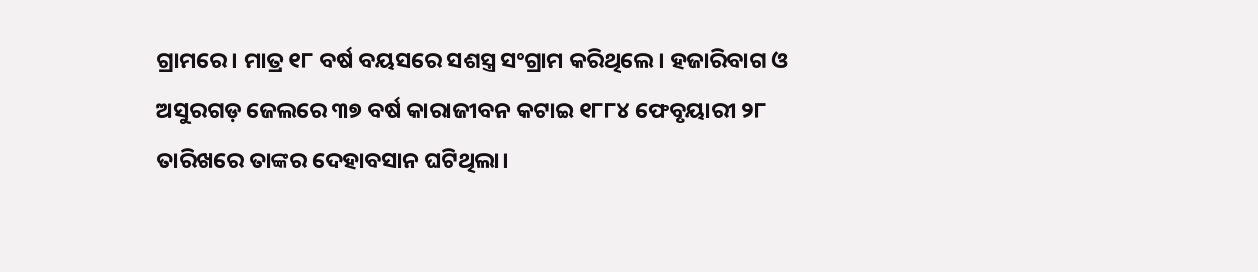ଗ୍ରାମରେ। ମାତ୍ର ୧୮ ବର୍ଷ ବୟସରେ ସଶସ୍ତ୍ର ସଂଗ୍ରାମ କରିଥିଲେ। ହଜାରିବାଗ ଓ ଅସୁରଗଡ଼ ଜେଲରେ ୩୭ ବର୍ଷ କାରାଜୀବନ କଟାଇ ୧୮୮୪ ଫେବୃୟାରୀ ୨୮ ତାରିଖରେ ତାଙ୍କର ଦେହାବସାନ ଘଟିଥିଲା।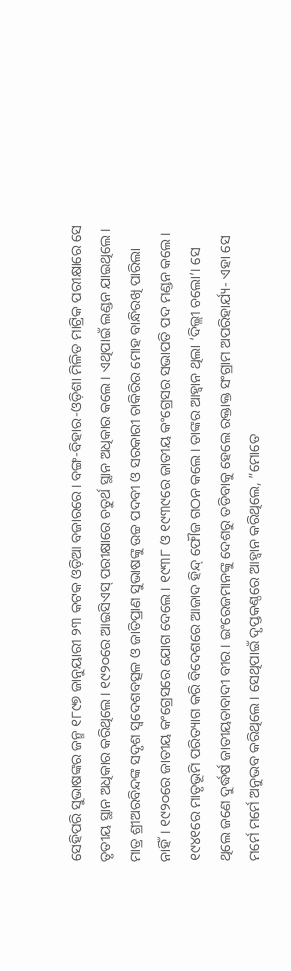ସେହିପରି ସୁଭାଷଙ୍କର ଜନ୍ମ ୧୮୯୭ ଜାନୁୟାରୀ ୨୩ କଟକ ଓଡ଼ିଆ ବଜାରରେ। ବଙ୍ଗ-ବିହାର-ଓଡ଼ିଶା ମିଳିତ ମାଟ୍ରିକ ପରୀକ୍ଷାରେ ସେ ତୃତୀୟ ସ୍ଥାନ ଅଧିକାର କରିଥିଲେ। ୧୯୨୦ରେ ଆଇସିଏସ୍‌ ପରୀକ୍ଷାରେ ଚତୁର୍ଥ ସ୍ଥାନ ଅଧିକାର କଲେ। ଏଥିପାଇଁ ଲଣ୍ଡନ ଯାଇଥିଲେ। ମାତ୍ର ଶ୍ରୀଅରବିନ୍ଦଙ୍କ ସଦୃଶ ସ୍ବଦେଶବତ୍ସଳ ଓ ଜାତିପ୍ରାଣ ସୁଭାଷଙ୍କୁ ଉଚ୍ଚ ପଦବୀ ଓ ସରକାରୀ ଚାକିରିର ମୋହ ବାନ୍ଧିରଖି ପାରିଲା ନାହିଁ। ୧୯୨୦ରେ ଜାତୀୟ କଂଗ୍ରେସରେ ଯୋଗ ଦେଲେ। ୧୯୩୮ ଓ ୧୯୩୯ରେ ଜାତୀୟ କଂଗ୍ରେସର ସଭାପତି ପଦ ମଣ୍ଡନ କଲେ। ୧୯୪୧ରେ ମାତୃଭୂମି ପରିତ୍ୟାଗ କରି ବିଦେଶରେ ଆଜାଦ ହିନ୍ଦ୍‌ ଫୌଜ ଗଠନ କଲେ। ତାଙ୍କର ଆହ୍ବାନ ଥିଲା ‘ଦିଲ୍ଲୀ ଚଲୋ’। ସେ ଥିଲେ ଜଣେ ଦୁର୍ଦ୍ଧର୍ଷ ଜାତୀୟତାବାଦୀ ବୀର। ଇଂରେଜମାନଙ୍କୁ ଦେଶରୁ ତଡିବାକୁ ହେଲେ ରକ୍ତାକ୍ତ ସଂଗ୍ରାମ ଅପରିହାର୍ଯ୍ୟ- ଏହା ସେ ମର୍ମେ ମର୍ମେ ଅନୁଭବ କରିଥିଲେ। ସେଥିପାଇଁ ଦୃପ୍ତକଣ୍ଠରେ ଆହ୍ବାନ କରିଥିଲେ, ”ମୋତେ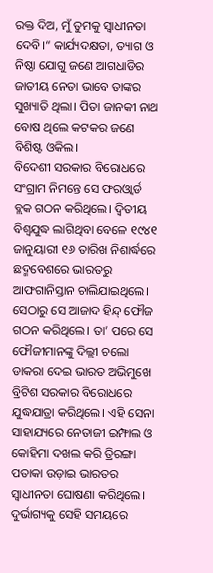ରକ୍ତ ଦିଅ, ମୁଁ ତୁମକୁ ସ୍ବାଧୀନତା ଦେବି।“ କାର୍ଯ୍ୟଦକ୍ଷତା, ତ୍ୟାଗ ଓ ନିଷ୍ଠା ଯୋଗୁ ଜଣେ ଆଗଧାଡିର ଜାତୀୟ ନେତା ଭାବେ ତାଙ୍କର ସୁଖ୍ୟାତି ଥିଲା। ପିତା ଜାନକୀ ନାଥ ବୋଷ ଥିଲେ କଟକର ଜଣେ ବିଶିଷ୍ଟ ଓକିଲ।
ବିଦେଶୀ ସରକାର ବିରୋଧରେ ସଂଗ୍ରାମ ନିମନ୍ତେ ସେ ଫରଓ୍ବାର୍ଡ ବ୍ଲକ ଗଠନ କରିଥିଲେ। ଦ୍ୱିତୀୟ ବିଶ୍ୱଯୁଦ୍ଧ ଲାଗିଥିବା ବେଳେ ୧୯୪୧ ଜାନୁୟାରୀ ୧୬ ତାରିଖ ନିଶାର୍ଦ୍ଧରେ ଛଦ୍ମବେଶରେ ଭାରତରୁ ଆଫଗାନିସ୍ତାନ ଚାଲିଯାଇଥିଲେ। ସେଠାରୁ ସେ ଆଜାଦ ହିନ୍ଦ୍‌ ଫୌଜ ଗଠନ କରିଥିଲେ। ତା’ ପରେ ସେ ଫୌଜୀମାନଙ୍କୁ ଦିଲ୍ଲୀ ଚଲୋ ଡାକରା ଦେଇ ଭାରତ ଅଭିମୁଖେ ବ୍ରିଟିଶ ସରକାର ବିରୋଧରେ ଯୁଦ୍ଧଯାତ୍ରା କରିଥିଲେ। ଏହି ସେନା ସାହାଯ୍ୟରେ ନେତାଜୀ ଇମ୍ଫାଲ ଓ କୋହିମା ଦଖଲ କରି ତ୍ରିରଙ୍ଗା ପତାକା ଉଡ଼ାଇ ଭାରତର ସ୍ବାଧୀନତା ଘୋଷଣା କରିଥିଲେ।
ଦୁର୍ଭାଗ୍ୟକୁ ସେହି ସମୟରେ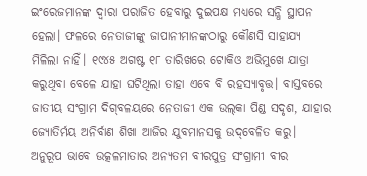ଇଂରେଜମାନଙ୍କ ଦ୍ୱାରା ପରାଜିତ ହେବାରୁ ଦୁଇପକ୍ଷ ମଧ୍ୟରେ ସନ୍ଧି ସ୍ଥାପନ ହେଲା। ଫଳରେ ନେତାଜୀଙ୍କୁ ଜାପାନୀମାନଙ୍କଠାରୁ କୌଣସି ସାହାଯ୍ୟ ମିଳିଲା ନାହିଁ। ୧୯୪୫ ଅଗଷ୍ଟ ୧୮ ତାରିଖରେ ଟୋକିଓ ଅଭିମୁଖେ ଯାତ୍ରା କରୁଥିବା ବେଳେ ଯାହା ଘଟିଥିଲା ତାହା ଏବେ ବି ରହସ୍ୟାବୃତ୍ତ। ବାସ୍ତବରେ ଜାତୀୟ ସଂଗ୍ରାମ ଦିଗ୍‌ବଳୟରେ ନେତାଜୀ ଏକ ଉଲ୍‌କା ପିଣ୍ଡ ସଦୃଶ, ଯାହାର ଜ୍ୟୋତିର୍ମୟ ଅନିର୍ବାଣ ଶିଖା ଆଜିର ଯୁବମାନସକୁ ଉଦ୍‌ବେଳିତ କରୁ।
ଅନୁରୂପ ଭାବେ ଉତ୍କଳମାତାର ଅନ୍ୟତମ ବୀରପୁତ୍ର ସଂଗ୍ରାମୀ ବୀର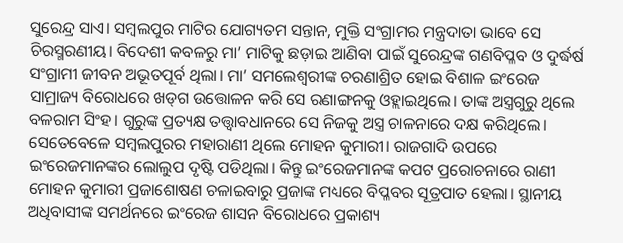ସୁରେନ୍ଦ୍ର ସାଏ। ସମ୍ବଲପୁର ମାଟିର ଯୋଗ୍ୟତମ ସନ୍ତାନ, ମୁକ୍ତି ସଂଗ୍ରାମର ମନ୍ତ୍ରଦାତା ଭାବେ ସେ ଚିରସ୍ମରଣୀୟ। ବିଦେଶୀ କବଳରୁ ମା’ ମାଟିକୁ ଛଡ଼ାଇ ଆଣିବା ପାଇଁ ସୁରେନ୍ଦ୍ରଙ୍କ ଗଣବିପ୍ଳବ ଓ ଦୁର୍ଦ୍ଧର୍ଷ ସଂଗ୍ରାମୀ ଜୀବନ ଅଭୂତପୂର୍ବ ଥିଲା। ମା’ ସମଲେଶ୍ୱରୀଙ୍କ ଚରଣାଶ୍ରିତ ହୋଇ ବିଶାଳ ଇଂରେଜ ସାମ୍ରାଜ୍ୟ ବିରୋଧରେ ଖଡ୍‌ଗ ଉତ୍ତୋଳନ କରି ସେ ରଣାଙ୍ଗନକୁ ଓହ୍ଲାଇଥିଲେ। ତାଙ୍କ ଅସ୍ତ୍ରଗୁରୁ ଥିଲେ ବଳରାମ ସିଂହ। ଗୁରୁଙ୍କ ପ୍ରତ୍ୟକ୍ଷ ତତ୍ତ୍ୱାବଧାନରେ ସେ ନିଜକୁ ଅସ୍ତ୍ର ଚାଳନାରେ ଦକ୍ଷ କରିଥିଲେ। ସେତେବେଳେ ସମ୍ବଲପୁରର ମହାରାଣୀ ଥିଲେ ମୋହନ କୁମାରୀ। ରାଜଗାଦି ଉପରେ ଇଂରେଜମାନଙ୍କର ଲୋଲୁପ ଦୃଷ୍ଟି ପଡିଥିଲା। କିନ୍ତୁ ଇଂରେଜମାନଙ୍କ କପଟ ପ୍ରରୋଚନାରେ ରାଣୀ ମୋହନ କୁମାରୀ ପ୍ରଜାଶୋଷଣ ଚଳାଇବାରୁ ପ୍ରଜାଙ୍କ ମଧ୍ୟରେ ବିପ୍ଳବର ସୂତ୍ରପାତ ହେଲା। ସ୍ଥାନୀୟ ଅଧିବାସୀଙ୍କ ସମର୍ଥନରେ ଇଂରେଜ ଶାସନ ବିରୋଧରେ ପ୍ରକାଶ୍ୟ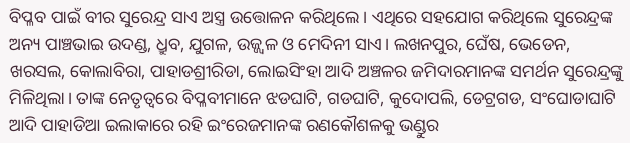ବିପ୍ଳବ ପାଇଁ ବୀର ସୁରେନ୍ଦ୍ର ସାଏ ଅସ୍ତ୍ର ଉତ୍ତୋଳନ କରିଥିଲେ। ଏଥିରେ ସହଯୋଗ କରିଥିଲେ ସୁରେନ୍ଦ୍ରଙ୍କ ଅନ୍ୟ ପାଞ୍ଚଭାଇ ଉଦଣ୍ଡ, ଧ୍ରୁବ, ଯୁଗଳ, ଉଜ୍ଜ୍ୱଳ ଓ ମେଦିନୀ ସାଏ। ଲଖନପୁର, ଘେଁଷ, ଭେଡେନ, ଖରସଲ, କୋଲାବିରା, ପାହାଡଶ୍ରୀରିଡା, ଲୋଇସିଂହା ଆଦି ଅଞ୍ଚଳର ଜମିଦାରମାନଙ୍କ ସମର୍ଥନ ସୁରେନ୍ଦ୍ରଙ୍କୁ ମିଳିଥିଲା। ତାଙ୍କ ନେତୃତ୍ୱରେ ବିପ୍ଳବୀମାନେ ଝଡଘାଟି, ଗଡଘାଟି, କୁଦୋପଲି, ଡେଟ୍ରଗଡ, ସଂଘୋଡାଘାଟି ଆଦି ପାହାଡିଆ ଇଲାକାରେ ରହି ଇଂରେଜମାନଙ୍କ ରଣକୌଶଳକୁ ଭଣ୍ଡୁର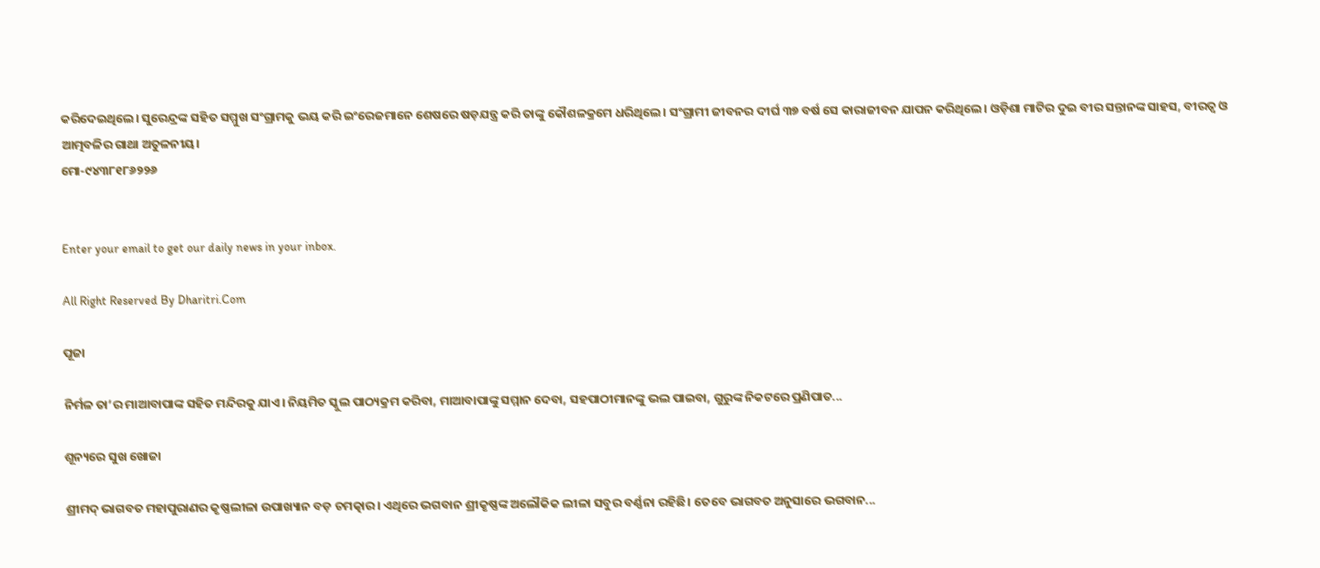କରିଦେଇଥିଲେ। ସୁରେନ୍ଦ୍ରଙ୍କ ସହିତ ସମ୍ମୁଖ ସଂଗ୍ରାମକୁ ଭୟ କରି ଇଂରେଜମାନେ ଶେଷରେ ଷଡ଼ଯନ୍ତ୍ର କରି ତାଙ୍କୁ କୌଶଳକ୍ରମେ ଧରିଥିଲେ। ସଂଗ୍ରାମୀ ଜୀବନର ଦୀର୍ଘ ୩୭ ବର୍ଷ ସେ କାରାଜୀବନ ଯାପନ କରିଥିଲେ। ଓଡ଼ିଶା ମାଟିର ଦୁଇ ବୀର ସନ୍ତାନଙ୍କ ସାହସ, ବୀରତ୍ୱ ଓ ଆତ୍ମବଳିର ଗାଥା ଅତୁଳନୀୟ।
ମୋ-୯୪୩୮୧୮୬୨୨୬


Enter your email to get our daily news in your inbox.

All Right Reserved By Dharitri.Com

ପୂଜା

ନିର୍ମଳ ତା’ର ମାଆବାପାଙ୍କ ସହିତ ମନ୍ଦିରକୁ ଯାଏ। ନିୟମିତ ସ୍କୁଲ ପାଠ୍ୟକ୍ରମ କରିବା, ମାଆବାପାଙ୍କୁ ସମ୍ମାନ ଦେବା, ସହପାଠୀମାନଙ୍କୁ ଭଲ ପାଇବା, ଗୁରୁଙ୍କ ନିକଟରେ ପ୍ରଣିପାତ...

ଶୂନ୍ୟରେ ସୁଖ ଖୋଜା

ଶ୍ରୀମଦ୍‌ ଭାଗବତ ମହାପୁରାଣର କୃଷ୍ଣଲୀଳା ଉପାଖ୍ୟାନ ବଡ଼ ଚମତ୍କାର। ଏଥିରେ ଭଗବାନ ଶ୍ରୀକୃଷ୍ଣଙ୍କ ଅଲୌକିକ ଲୀଳା ସବୁର ବର୍ଣ୍ଣନା ରହିଛି। ତେବେ ଭାଗବତ ଅନୁସାରେ ଭଗବାନ...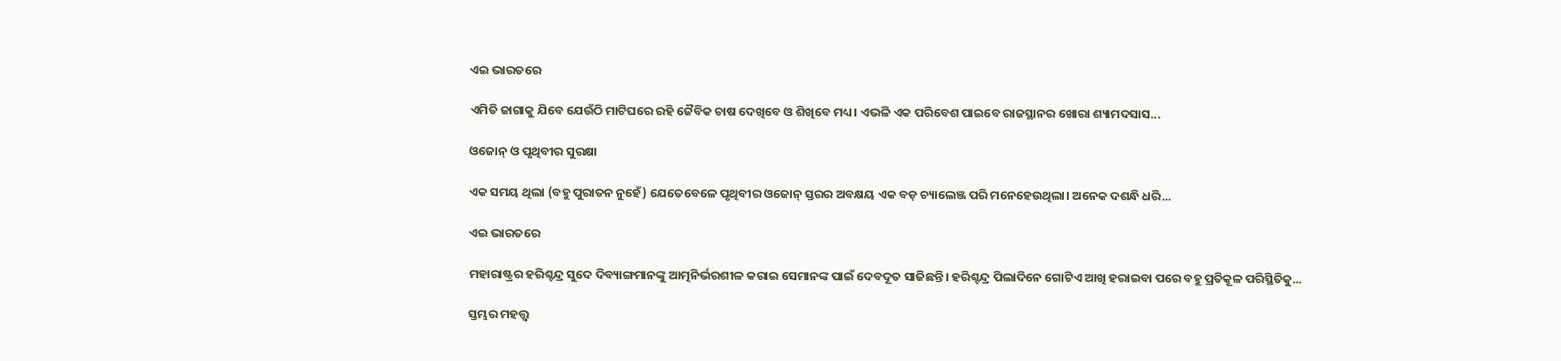ଏଇ ଭାରତରେ

ଏମିତି ଜାଗାକୁ ଯିବେ ଯେଉଁଠି ମାଟିଘରେ ରହି ଜୈବିକ ଚାଷ ଦେଖିବେ ଓ ଶିଖିବେ ମଧ୍ୟ। ଏଭଳି ଏକ ପରିବେଶ ପାଇବେ ରାଜସ୍ଥାନର ଖୋରା ଶ୍ୟାମଦସାସ...

ଓଜୋନ୍‌ ଓ ପୃଥିବୀର ସୁରକ୍ଷା

ଏକ ସମୟ ଥିଲା (ବହୁ ପୁରାତନ ନୁହେଁ) ଯେତେବେଳେ ପୃଥିବୀର ଓଜୋନ୍‌ ସ୍ତରର ଅବକ୍ଷୟ ଏକ ବଡ଼ ଚ୍ୟାଲେଞ୍ଜ ପରି ମନେହେଉଥିଲା। ଅନେକ ଦଶନ୍ଧି ଧରି...

ଏଇ ଭାରତରେ

ମହାରାଷ୍ଟ୍ରର ହରିଶ୍ଚନ୍ଦ୍ର ସୁଦେ ଦିବ୍ୟାଙ୍ଗମାନଙ୍କୁ ଆତ୍ମନିର୍ଭରଶୀଳ କରାଇ ସେମାନଙ୍କ ପାଇଁ ଦେବଦୂତ ସାଜିଛନ୍ତି। ହରିଶ୍ଚନ୍ଦ୍ର ପିଲାଦିନେ ଗୋଟିଏ ଆଖି ହରାଇବା ପରେ ବହୁ ପ୍ରତିକୂଳ ପରିସ୍ଥିତିକୁ...

ସ୍ତମ୍ଭର ମହତ୍ତ୍ୱ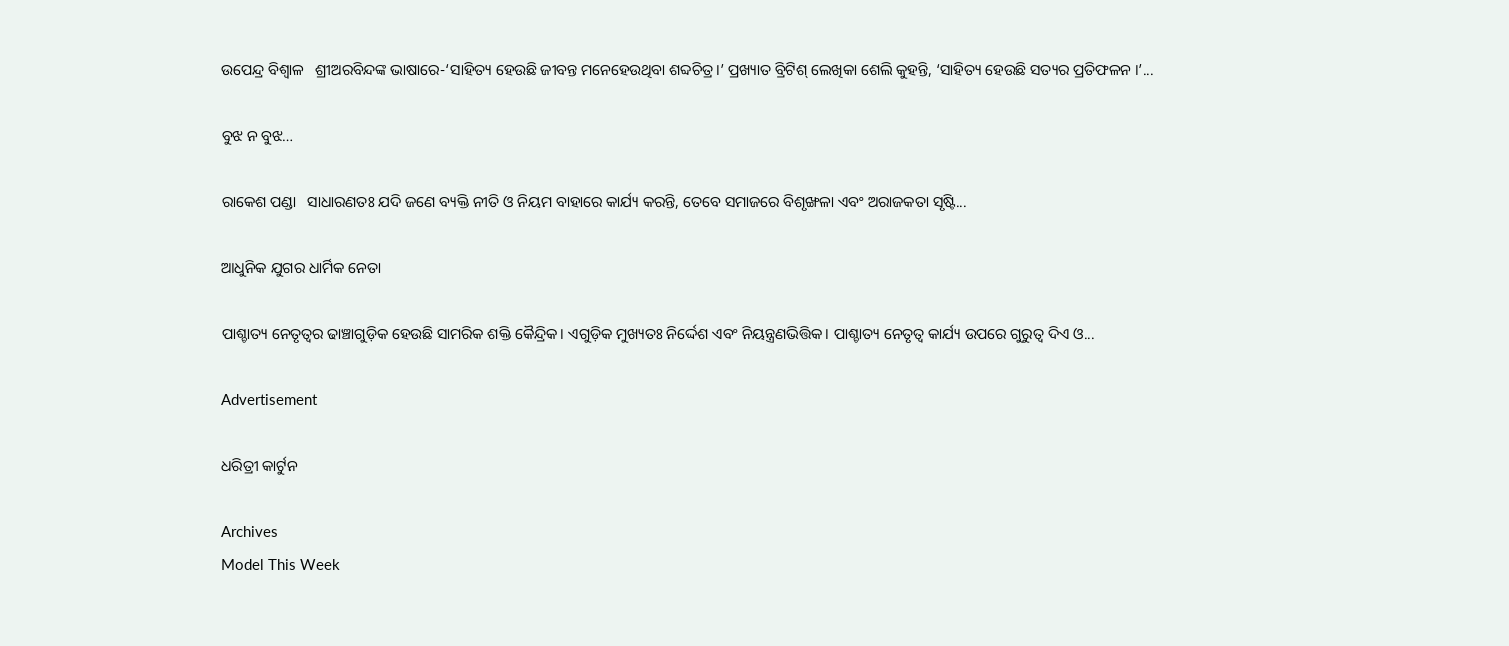ଉପେନ୍ଦ୍ର ବିଶ୍ୱାଳ   ଶ୍ରୀଅରବିନ୍ଦଙ୍କ ଭାଷାରେ-‘ସାହିତ୍ୟ ହେଉଛି ଜୀବନ୍ତ ମନେହେଉଥିବା ଶବ୍ଦଚିତ୍ର।’ ପ୍ରଖ୍ୟାତ ବ୍ରିଟିଶ୍‌ ଲେଖିକା ଶେଲି କୁହନ୍ତି, ‘ସାହିତ୍ୟ ହେଉଛି ସତ୍ୟର ପ୍ରତିଫଳନ ।’...

ବୁଝ ନ ବୁଝ…

ରାକେଶ ପଣ୍ଡା   ସାଧାରଣତଃ ଯଦି ଜଣେ ବ୍ୟକ୍ତି ନୀତି ଓ ନିୟମ ବାହାରେ କାର୍ଯ୍ୟ କରନ୍ତି, ତେବେ ସମାଜରେ ବିଶୃଙ୍ଖଳା ଏବଂ ଅରାଜକତା ସୃଷ୍ଟି...

ଆଧୁନିକ ଯୁଗର ଧାର୍ମିକ ନେତା

ପାଶ୍ଚାତ୍ୟ ନେତୃତ୍ୱର ଢାଞ୍ଚାଗୁଡ଼ିକ ହେଉଛି ସାମରିକ ଶକ୍ତି କୈନ୍ଦ୍ରିକ। ଏଗୁଡ଼ିକ ମୁଖ୍ୟତଃ ନିର୍ଦ୍ଦେଶ ଏବଂ ନିୟନ୍ତ୍ରଣଭିତ୍ତିକ। ପାଶ୍ଚାତ୍ୟ ନେତୃତ୍ୱ କାର୍ଯ୍ୟ ଉପରେ ଗୁରୁତ୍ୱ ଦିଏ ଓ...

Advertisement

ଧରିତ୍ରୀ କାର୍ଟୁନ

Archives
Model This Week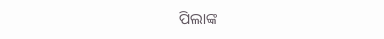ପିଲାଙ୍କ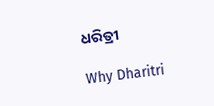ଧରିତ୍ରୀ

Why Dharitri